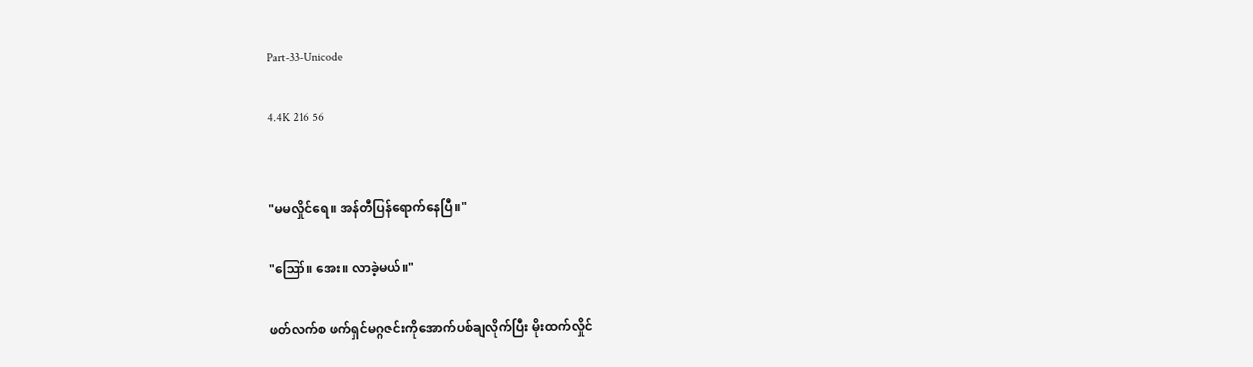Part-33-Unicode

4.4K 216 56


"မမလှိုင်ရေ။ အန်တီပြန်ရောက်နေပြီ။"

"ဪ။ အေး။ လာခဲ့မယ်။"

ဖတ်လက်စ ဖက်ရှင်မဂ္ဂဇင်းကိုအောက်ပစ်ချလိုက်ပြီး မိုးထက်လှိုင်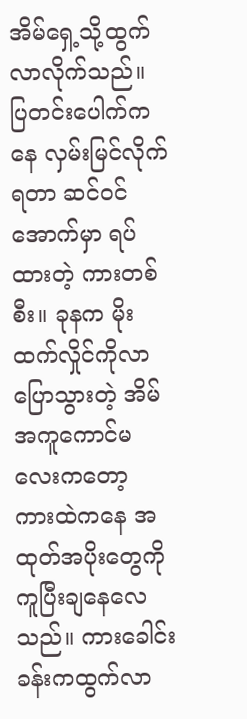အိမ်ရှေ့သို့ထွက်လာလိုက်သည်။ ပြတင်းပေါက်ကနေ လှမ်းမြင်လိုက်ရတာ ဆင်ဝင်အောက်မှာ ရပ်ထားတဲ့ ကားတစ်စီး။ ခုနက မိုးထက်လှိုင်ကိုလာပြောသွားတဲ့ အိမ်အကူကောင်မလေးကတော့ ကားထဲကနေ အထုတ်အပိုးတွေကို ကူပြီးချနေလေသည်။ ကားခေါင်းခန်းကထွက်လာ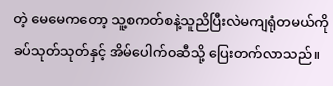တဲ့ မေမေကတော့ သူ့စကတ်စနဲ့သူညိပြီးလဲမကျရုံတမယ်ကို ခပ်သုတ်သုတ်နှင့် အိမ်ပေါက်၀ဆီသို့ ပြေးတက်လာသည်။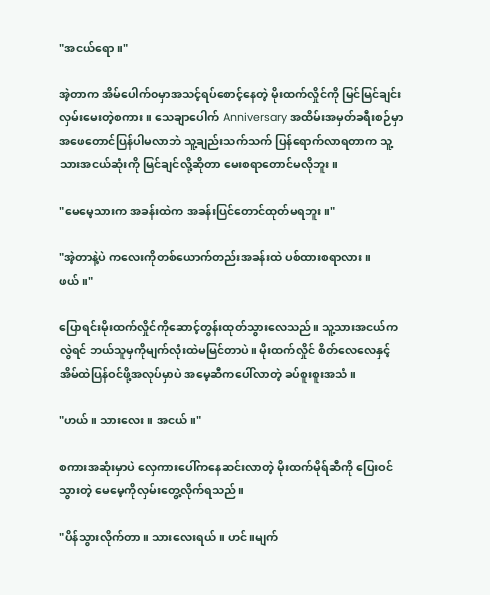"အငယ်ရော။"

အဲ့တာက အိမ်ပေါက်၀မှာအသင့်ရပ်စောင့်နေတဲ့ မိုးထက်လှိုင်ကို မြင်မြင်ချင်း လှမ်းမေးတဲ့စကား။ သေချာပေါက် Anniversary အထိမ်းအမှတ်ခရီးစဉ်မှာ အဖေတောင်ပြန်ပါမလာဘဲ သူ့ချည်းသက်သက် ပြန်ရောက်လာရတာက သူ့သားအငယ်ဆုံးကို မြင်ချင်လို့ဆိုတာ မေးစရာတောင်မလိုဘူး။

"မေမေ့သားက အခန်းထဲက အခန်းပြင်တောင်ထုတ်မရဘူး။"

"အဲ့တာနဲ့ပဲ ကလေးကိုတစ်ယောက်တည်းအခန်းထဲ ပစ်ထားစရာလား။ ဖယ်။"

ပြောရင်းမိုးထက်လှိုင်ကိုဆောင့်တွန်းထုတ်သွားလေသည်။ သူ့သားအငယ်ကလွဲရင် ဘယ်သူမှကိုမျက်လုံးထဲမမြင်တာပဲ။ မိုးထက်လှိုင် စိတ်လေလေနှင့် အိမ်ထဲပြန်ဝင်ဖို့အလုပ်မှာပဲ အမေ့ဆီကပေါ်လာတဲ့ ခပ်စူးစူးအသံ။

"ဟယ်။ သားလေး။ အငယ်။"

စကားအဆုံးမှာပဲ လှေကားပေါ်ကနေဆင်းလာတဲ့ မိုးထက်မိုရ်ဆီကို ပြေးဝင်သွားတဲ့ မေမေ့ကိုလှမ်းတွေ့လိုက်ရသည်။

"ပိန်သွားလိုက်တာ။ သားလေးရယ်။ ဟင်။မျက်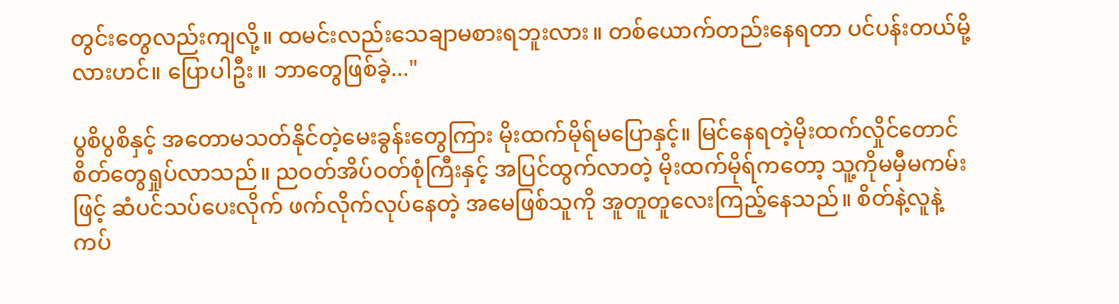တွင်းတွေလည်းကျလို့။ ထမင်းလည်းသေချာမစားရဘူးလား။ တစ်ယောက်တည်းနေရတာ ပင်ပန်းတယ်မို့လားဟင်။ ပြောပါဦး။ ဘာတွေဖြစ်ခဲ့..."

ပွစိပွစိနှင့် အတောမသတ်နိုင်တဲ့မေးခွန်းတွေကြား မိုးထက်မိုရ်မပြောနှင့်။ မြင်နေရတဲ့မိုးထက်လှိုင်တောင် စိတ်တွေရှုပ်လာသည်။ ညဝတ်အိပ်ဝတ်စုံကြီးနှင့် အပြင်ထွက်လာတဲ့ မိုးထက်မိုရ်ကတော့ သူ့ကိုမမှီမကမ်းဖြင့် ဆံပင်သပ်ပေးလိုက် ဖက်လိုက်လုပ်နေတဲ့ အမေဖြစ်သူကို အူတူတူလေးကြည့်နေသည်။ စိတ်နဲ့လူနဲ့ ကပ်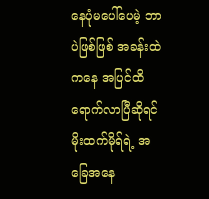နေပုံမပေါ်ပေမဲ့ ဘာပဲဖြစ်ဖြစ် အခန်းထဲကနေ အပြင်ထိရောက်လာပြီဆိုရင် မိုးထက်မိုရ်ရဲ့ အခြေအနေ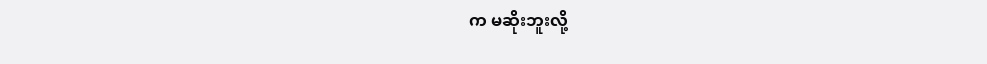က မဆိုးဘူးလို့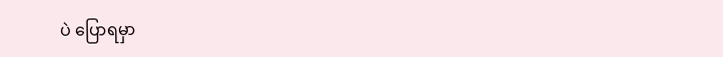ပဲ ပြောရမှာ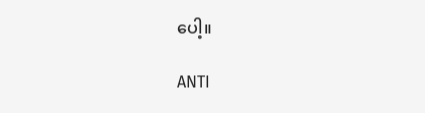ပေါ့။

ANTI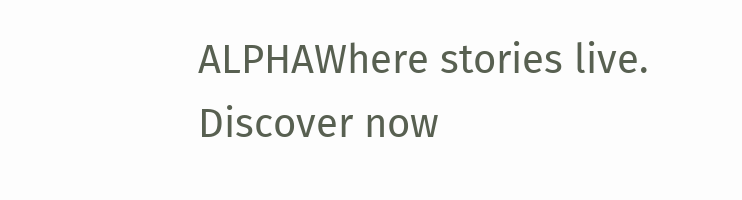ALPHAWhere stories live. Discover now